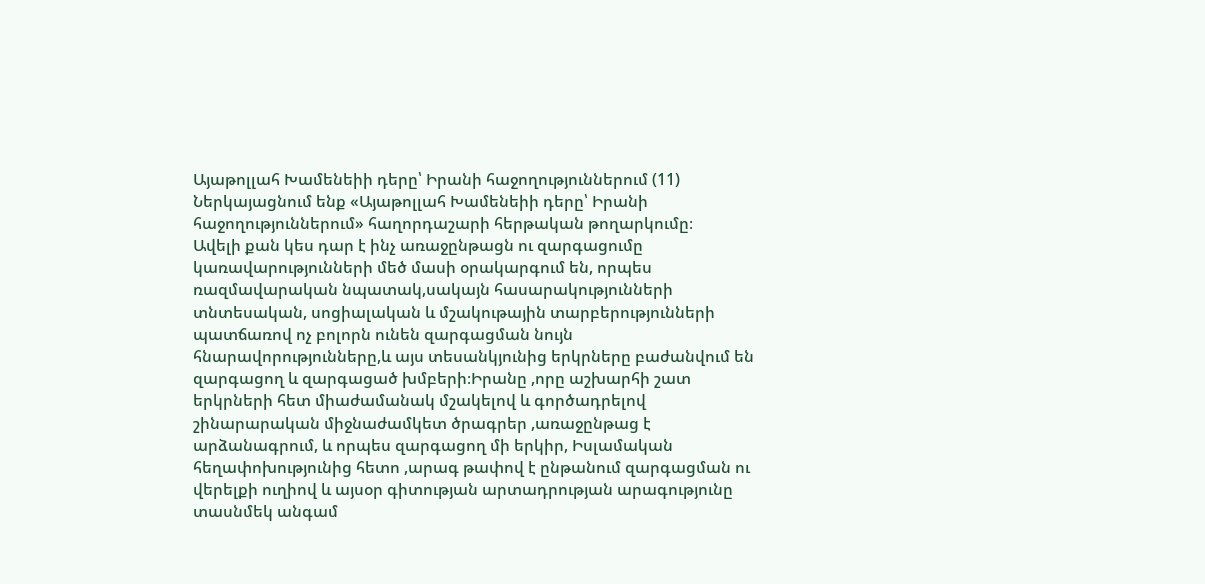Այաթոլլահ Խամենեիի դերը՝ Իրանի հաջողություններում (11)
Ներկայացնում ենք «Այաթոլլահ Խամենեիի դերը՝ Իրանի հաջողություններում» հաղորդաշարի հերթական թողարկումը։
Ավելի քան կես դար է ինչ առաջընթացն ու զարգացումը կառավարությունների մեծ մասի օրակարգում են, որպես ռազմավարական նպատակ,սակայն հասարակությունների տնտեսական, սոցիալական և մշակութային տարբերությունների պատճառով ոչ բոլորն ունեն զարգացման նույն հնարավորությունները,և այս տեսանկյունից երկրները բաժանվում են զարգացող և զարգացած խմբերի։Իրանը ,որը աշխարհի շատ երկրների հետ միաժամանակ մշակելով և գործադրելով շինարարական միջնաժամկետ ծրագրեր ,առաջընթաց է արձանագրում, և որպես զարգացող մի երկիր, Իսլամական հեղափոխությունից հետո ,արագ թափով է ընթանում զարգացման ու վերելքի ուղիով և այսօր գիտության արտադրության արագությունը տասնմեկ անգամ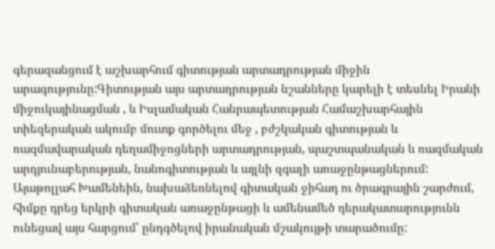գերազանցում է աշխարհում գիտության արտադրության միջին արագությունը:Գիտության այս արտադրության նշանները կարելի է տեսնել Իրանի միջուկայինացման , և Իսլամական Հանրապետության Համաշխարհային տիեզերական ակումբ մուտք գործելու մեջ , բժշկական գիտության և ռազմավարական դեղամիջոցների արտադրության, պաշտպանական և ռազմական արդյունաբերության, նանոգիտության և այլնի զգալի առաջընթացներում: Այաթոլլահ Խամենեին, նախաձեռնելով գիտական ջիհադ ու ծրագրային շարժում, հիմքը դրեց երկրի գիտական առաջընթացի և ամենամեծ դերակատարությունն ունեցավ այս հարցում՝ ընդգծելով իրանական մշակույթի տարածումը: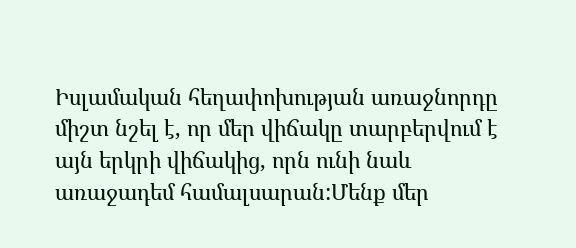Իսլամական հեղափոխության առաջնորդը միշտ նշել է, որ մեր վիճակը տարբերվում է այն երկրի վիճակից, որն ունի նաև առաջադեմ համալսարան:Մենք մեր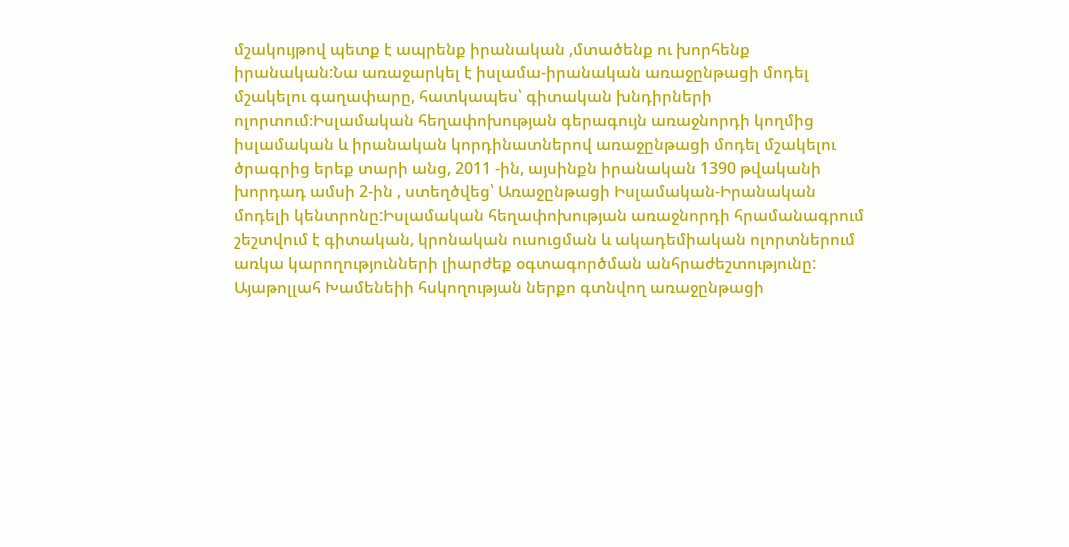մշակույթով պետք է ապրենք իրանական ,մտածենք ու խորհենք իրանական:Նա առաջարկել է իսլամա-իրանական առաջընթացի մոդել մշակելու գաղափարը, հատկապես՝ գիտական խնդիրների ոլորտում։Իսլամական հեղափոխության գերագույն առաջնորդի կողմից իսլամական և իրանական կորդինատներով առաջընթացի մոդել մշակելու ծրագրից երեք տարի անց, 2011 -ին, այսինքն իրանական 1390 թվականի խորդադ ամսի 2-ին , ստեղծվեց՝ Առաջընթացի Իսլամական-Իրանական մոդելի կենտրոնը:Իսլամական հեղափոխության առաջնորդի հրամանագրում շեշտվում է գիտական, կրոնական ուսուցման և ակադեմիական ոլորտներում առկա կարողությունների լիարժեք օգտագործման անհրաժեշտությունը: Այաթոլլահ Խամենեիի հսկողության ներքո գտնվող առաջընթացի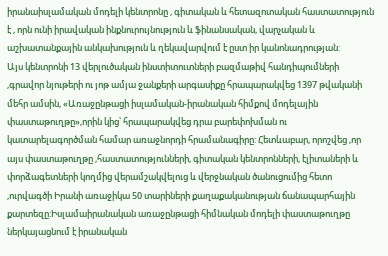իրանաիսլամական մոդելի կենտրոնը , գիտական և հետազոտական հաստատություն է , որն ունի իրավական ինքնուրույնություն և ֆինանսական, վարչական և աշխատանքային անկախություն և ղեկավարվում է ըստ իր կանոնադրության:
Այս կենտրոնի 13 վերլուծական ինստիտուտների բազմաթիվ հանդիպումների ,գրավոր նյութերի ու յոթ ամյա ջանքերի արգասիքը հրապարակվեց 1397 թվականի մեհր ամսին, «Առաջընթացի իսլամական-իրանական հիմքով մոդելային փաստաթուղթը»,որին կից՝ հրապարակվեց դրա բարեփոխման ու կատարելագործման համար առաջնորդի հրամանագիրը: Հետևաբար, որոշվեց ,որ այս փաստաթուղթը ,հաստատությունների, գիտական կենտրոնների, էլիտաների և փորձագետների կողմից վերամշակվելուց և վերջնական ծանուցումից հետո ,ուրվագծի Իրանի առաջիկա 50 տարիների քաղաքականության ճանապարհային քարտեզը:Իսլամաիրանական առաջընթացի հիմնական մոդելի փաստաթուղթը ներկայացնում է իրանական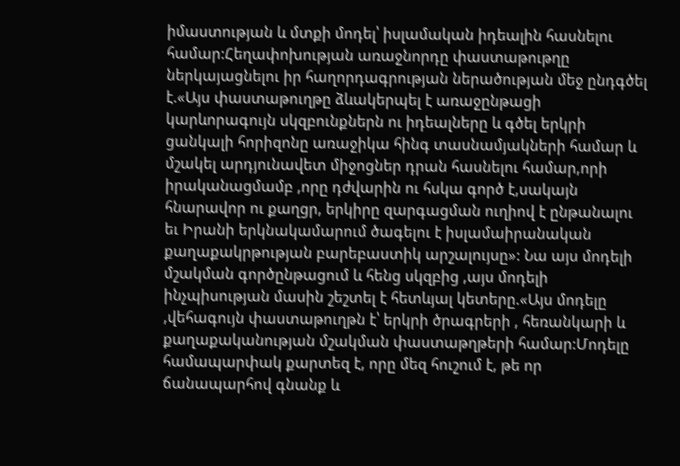իմաստության և մտքի մոդել՝ իսլամական իդեալին հասնելու համար:Հեղափոխության առաջնորդը փաստաթութղը ներկայացնելու իր հաղորդագրության ներածության մեջ ընդգծել է.«Այս փաստաթուղթը ձևակերպել է առաջընթացի կարևորագույն սկզբունքներն ու իդեալները և գծել երկրի ցանկալի հորիզոնը առաջիկա հինգ տասնամյակների համար և մշակել արդյունավետ միջոցներ դրան հասնելու համար,որի իրականացմամբ ,որը դժվարին ու հսկա գործ է,սակայն հնարավոր ու քաղցր, երկիրը զարգացման ուղիով է ընթանալու եւ Իրանի երկնակամարում ծագելու է իսլամաիրանական քաղաքակրթության բարեբաստիկ արշալույսը»: Նա այս մոդելի մշակման գործընթացում և հենց սկզբից ,այս մոդելի ինչպիսության մասին շեշտել է հետևյալ կետերը.«Այս մոդելը ,վեհագույն փաստաթուղթն է՝ երկրի ծրագրերի , հեռանկարի և քաղաքականության մշակման փաստաթղթերի համար:Մոդելը համապարփակ քարտեզ է, որը մեզ հուշում է, թե որ ճանապարհով գնանք և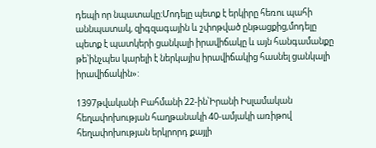դեպի որ նպատակը:Մոդելը պետք է երկիրը հեռու պահի աննպատակ, զիգզագային և շփոթված ընթացքից,մոդելը պետք է պատկերի ցանկալի իրավիճակը և այն հանգամանքը թե՝ինչպես կարելի է ներկայիս իրավիճակից հասնել ցանկալի իրավիճակին»:

1397թվականի Բահմանի 22-ին՝Իրանի Իսլամական հեղափոխության հաղթանակի 40-ամյակի առիթով հեղափոխության երկրորդ քայլի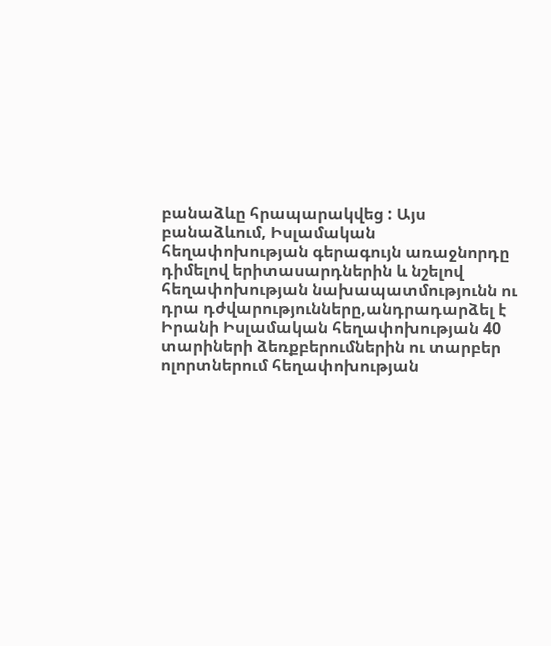բանաձևը հրապարակվեց : Այս բանաձևում, Իսլամական հեղափոխության գերագույն առաջնորդը դիմելով երիտասարդներին և նշելով հեղափոխության նախապատմությունն ու դրա դժվարությունները,անդրադարձել է Իրանի Իսլամական հեղափոխության 40 տարիների ձեռքբերումներին ու տարբեր ոլորտներում հեղափոխության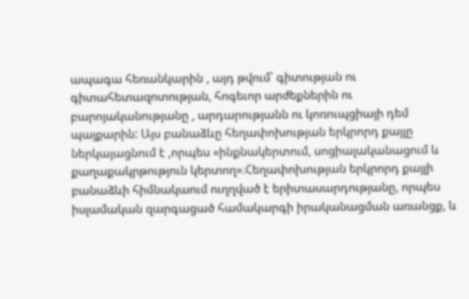ապագա հեռանկարին , այդ թվում՝ գիտության ու գիտահետազոտության, հոգեւոր արժեքներին ու բարոյականությանը , արդարությանն ու կոռուպցիայի դեմ պայքարին: Այս բանաձևը հեղափոխության երկրորդ քայլը ներկայացնում է ,որպես «ինքնակերտում, սոցիալականացում և քաղաքակրթություն կերտող»։Հեղափոխության երկրորդ քայլի բանաձևի հիմնակաում ուղղված է երիտասարդությանը, որպես իսլամական զարգացած համակարգի իրականացման առանցք, և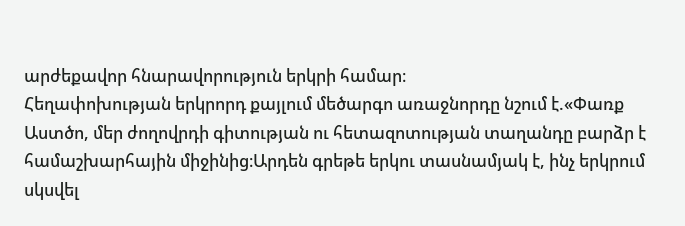արժեքավոր հնարավորություն երկրի համար։
Հեղափոխության երկրորդ քայլում մեծարգո առաջնորդը նշում է.«Փառք Աստծո, մեր ժողովրդի գիտության ու հետազոտության տաղանդը բարձր է համաշխարհային միջինից։Արդեն գրեթե երկու տասնամյակ է, ինչ երկրում սկսվել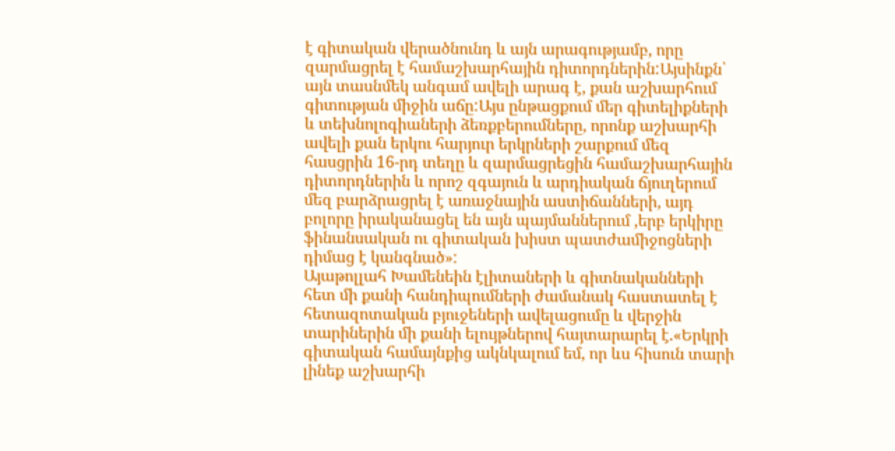է գիտական վերածնունդ և այն արագությամբ, որը զարմացրել է համաշխարհային դիտորդներին:Այսինքն՝ այն տասնմեկ անգամ ավելի արագ է, քան աշխարհում գիտության միջին աճը:Այս ընթացքում մեր գիտելիքների և տեխնոլոգիաների ձեռքբերումները, որոնք աշխարհի ավելի քան երկու հարյուր երկրների շարքում մեզ հասցրին 16-րդ տեղը և զարմացրեցին համաշխարհային դիտորդներին և որոշ զգայուն և արդիական ճյուղերում մեզ բարձրացրել է առաջնային աստիճանների, այդ բոլորը իրականացել են այն պայմաններում ,երբ երկիրը ֆինանսական ու գիտական խիստ պատժամիջոցների դիմաց է կանգնած»:
Այաթոլլահ Խամենեին էլիտաների և գիտնականների հետ մի քանի հանդիպումների ժամանակ հաստատել է հետազոտական բյուջեների ավելացումը և վերջին տարիներին մի քանի ելույթներով հայտարարել է.«Երկրի գիտական համայնքից ակնկալում եմ, որ ևս հիսուն տարի լինեք աշխարհի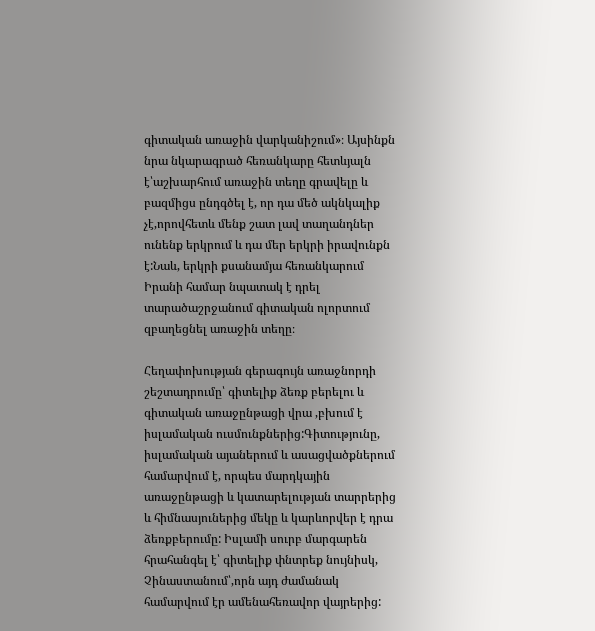գիտական առաջին վարկանիշում»։ Այսինքն նրա նկարագրած հեռանկարը հետևյալն է՝աշխարհում առաջին տեղը գրավելը և բազմիցս ընդգծել է, որ դա մեծ ակնկալիք չէ,որովհետև մենք շատ լավ տաղանդներ ունենք երկրում և դա մեր երկրի իրավունքն է:Նաև, երկրի քսանամյա հեռանկարում Իրանի համար նպատակ է դրել տարածաշրջանում գիտական ոլորտում զբաղեցնել առաջին տեղը։

Հեղափոխության գերագույն առաջնորդի շեշտադրումը՝ գիտելիք ձեռք բերելու և գիտական առաջընթացի վրա ,բխում է իսլամական ուսմունքներից:Գիտությունը, իսլամական այաներում և ասացվածքներում համարվում է, որպես մարդկային առաջընթացի և կատարելության տարրերից և հիմնասյուներից մեկը և կարևորվեր է դրա ձեռքբերումը: Իսլամի սուրբ մարգարեն հրահանգել է՝ գիտելիք փնտրեք նույնիսկ, Չինաստանում՝,որն այդ ժամանակ համարվում էր ամենահեռավոր վայրերից: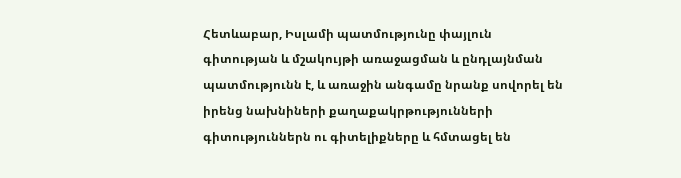Հետևաբար, Իսլամի պատմությունը փայլուն գիտության և մշակույթի առաջացման և ընդլայնման պատմությունն է, և առաջին անգամը նրանք սովորել են իրենց նախնիների քաղաքակրթությունների գիտություններն ու գիտելիքները և հմտացել են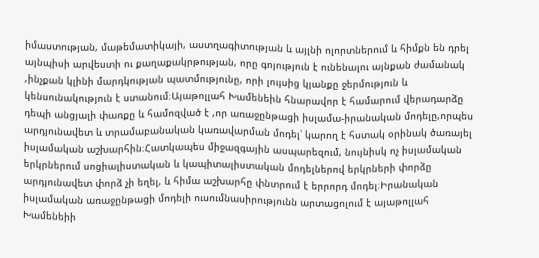իմաստության, մաթեմատիկայի, աստղագիտության և այլնի ոլորտներում և հիմքն են դրել այնպիսի արվեստի ու քաղաքակրթության, որը գոյություն է ունենալու այնքան ժամանակ ,ինչքան կլինի մարդկության պատմությունը, որի լույսից կյանքը ջերմություն և կենսունակություն է ստանում։Այաթոլլահ Խամենեին հնարավոր է համարում վերադարձը դեպի անցյալի փառքը և համոզված է ,որ առաջընթացի իսլամա-իրանական մոդելը,որպես արդյունավետ և տրամաբանական կառավարման մոդել՝ կարող է հստակ օրինակ ծառայել իսլամական աշխարհին։Հատկապես միջազգային ասպարեզում, նույնիսկ ոչ իսլամական երկրներում սոցիալիստական և կապիտալիստական մոդելներով երկրների փորձը արդյունավետ փորձ չի եղել, և հիմա աշխարհը փնտրում է երրորդ մոդել։Իրանական իսլամական առաջընթացի մոդելի ուսումնասիրությունն արտացոլում է այաթոլլահ Խամենեիի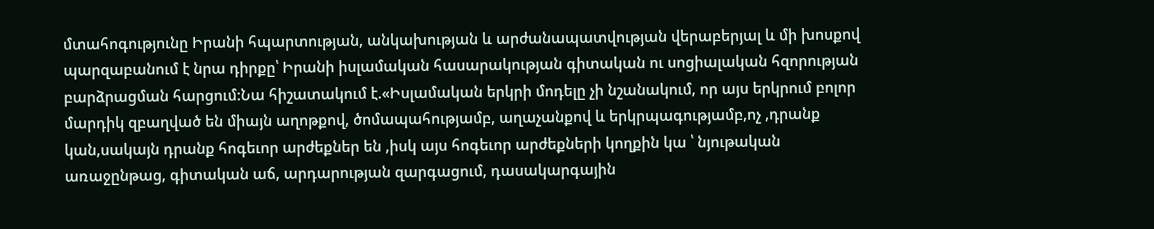մտահոգությունը Իրանի հպարտության, անկախության և արժանապատվության վերաբերյալ և մի խոսքով պարզաբանում է նրա դիրքը՝ Իրանի իսլամական հասարակության գիտական ու սոցիալական հզորության բարձրացման հարցում:Նա հիշատակում է.«Իսլամական երկրի մոդելը չի նշանակում, որ այս երկրում բոլոր մարդիկ զբաղված են միայն աղոթքով, ծոմապահությամբ, աղաչանքով և երկրպագությամբ,ոչ ,դրանք կան,սակայն դրանք հոգեւոր արժեքներ են ,իսկ այս հոգեւոր արժեքների կողքին կա ՝ նյութական առաջընթաց, գիտական աճ, արդարության զարգացում, դասակարգային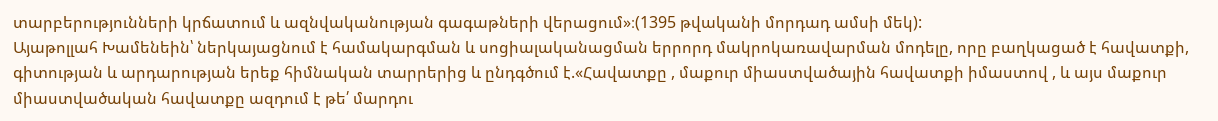տարբերությունների կրճատում և ազնվականության գագաթների վերացում»։(1395 թվականի մորդադ ամսի մեկ):
Այաթոլլահ Խամենեին՝ ներկայացնում է համակարգման և սոցիալականացման երրորդ մակրոկառավարման մոդելը, որը բաղկացած է հավատքի, գիտության և արդարության երեք հիմնական տարրերից և ընդգծում է.«Հավատքը , մաքուր միաստվածային հավատքի իմաստով , և այս մաքուր միաստվածական հավատքը ազդում է թե՛ մարդու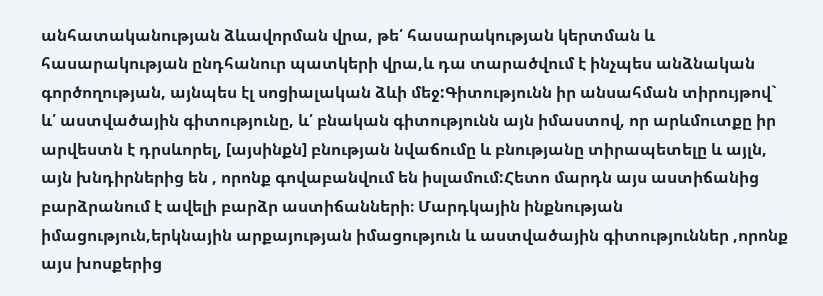անհատականության ձևավորման վրա, թե՛ հասարակության կերտման և հասարակության ընդհանուր պատկերի վրա,և դա տարածվում է ինչպես անձնական գործողության, այնպես էլ սոցիալական ձևի մեջ:Գիտությունն իր անսահման տիրույթով` և՛ աստվածային գիտությունը, և՛ բնական գիտությունն այն իմաստով, որ արևմուտքը իր արվեստն է դրսևորել, [այսինքն] բնության նվաճումը և բնությանը տիրապետելը և այլն, այն խնդիրներից են , որոնք գովաբանվում են իսլամում:Հետո մարդն այս աստիճանից բարձրանում է ավելի բարձր աստիճանների։ Մարդկային ինքնության իմացություն,երկնային արքայության իմացություն և աստվածային գիտություններ ,որոնք այս խոսքերից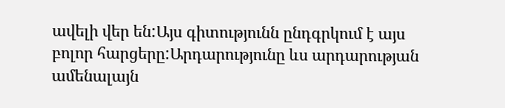ավելի վեր են:Այս գիտությունն ընդգրկում է այս բոլոր հարցերը:Արդարությունը ևս արդարության ամենալայն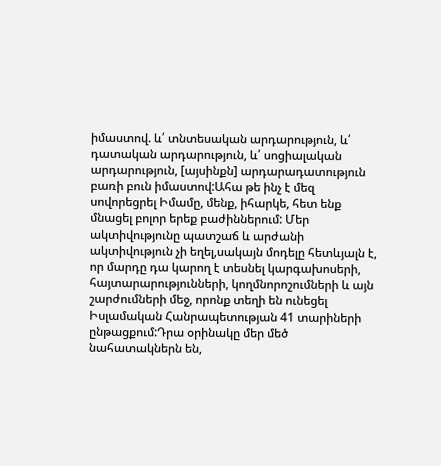իմաստով. և՛ տնտեսական արդարություն, և՛ դատական արդարություն, և՛ սոցիալական արդարություն, [այսինքն] արդարադատություն բառի բուն իմաստով:Ահա թե ինչ է մեզ սովորեցրել Իմամը, մենք, իհարկե, հետ ենք մնացել բոլոր երեք բաժիններում: Մեր ակտիվությունը պատշաճ և արժանի ակտիվություն չի եղել,սակայն մոդելը հետևյալն է, որ մարդը դա կարող է տեսնել կարգախոսերի, հայտարարությունների, կողմնորոշումների և այն շարժումների մեջ, որոնք տեղի են ունեցել Իսլամական Հանրապետության 41 տարիների ընթացքում:Դրա օրինակը մեր մեծ նահատակներն են,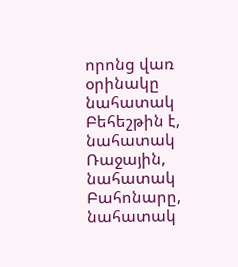որոնց վառ օրինակը նահատակ Բեհեշթին է, նահատակ Ռաջային, նահատակ Բահոնարը, նահատակ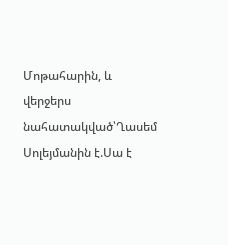Մոթահարին, և վերջերս նահատակված՝Ղասեմ Սոլեյմանին է.Սա է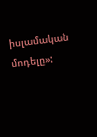իսլամական մոդելը»: